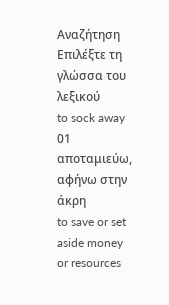Αναζήτηση
Επιλέξτε τη γλώσσα του λεξικού
to sock away
01
αποταμιεύω, αφήνω στην άκρη
to save or set aside money or resources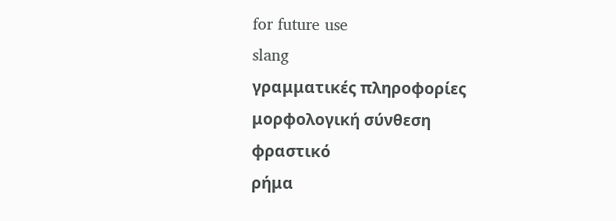for future use
slang
γραμματικές πληροφορίες
μορφολογική σύνθεση
φραστικό
ρήμα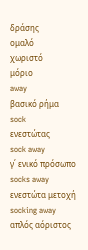δράσης
ομαλό
χωριστό
μόριο
away
βασικό ρήμα
sock
ενεστώτας
sock away
γ΄ ενικό πρόσωπο
socks away
ενεστώτα μετοχή
socking away
απλός αόριστος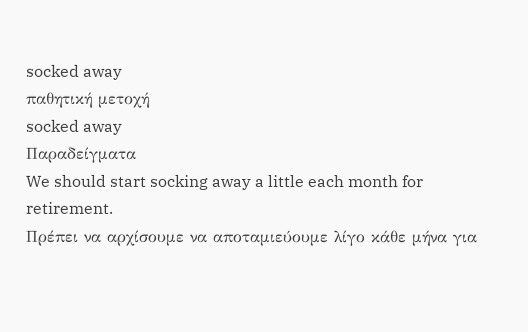socked away
παθητική μετοχή
socked away
Παραδείγματα
We should start socking away a little each month for retirement.
Πρέπει να αρχίσουμε να αποταμιεύουμε λίγο κάθε μήνα για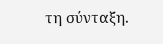τη σύνταξη.